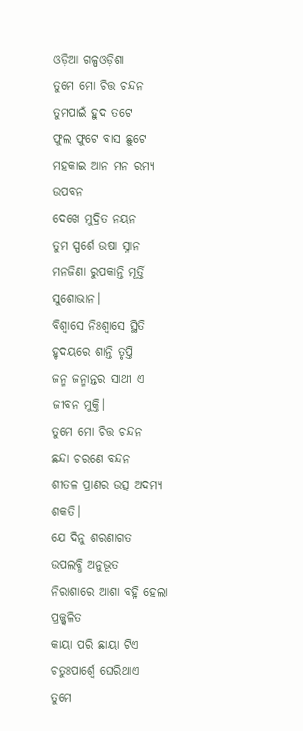ଓଡ଼ିଆ ଗଳ୍ପଓଡ଼ିଶା
ତୁମେ ମୋ ଚିତ୍ତ ଚନ୍ଦନ
ତୁମପାଇଁ ହୁଦ ତଟେ
ଫୁଲ ଫୁଟେ ବାସ ଛୁଟେ
ମହକାଇ ଆନ ମନ ରମ୍ୟ ଉପବନ
ଦେଖେ ମୁଦ୍ରିତ ନୟନ
ତୁମ ସ୍ପର୍ଶେ ଉଷା ସ୍ନାନ
ମନଜିଣା ରୁପକାନ୍ତି ମୂର୍ତ୍ତି ସୁଶୋଭାନ।
ବିଶ୍ୱାସେ ନିଃଶ୍ୱାସେ ସ୍ଥିତି
ହୃଦୟରେ ଶାନ୍ତି ତୃପ୍ତି
ଜନ୍ମ ଜନ୍ମାନ୍ତର ସାଥୀ ଏ ଜୀବନ ମୁକ୍ତି।
ତୁମେ ମୋ ଚିତ୍ତ ଚନ୍ଦନ
ଛନ୍ଦା ଚରଣେ ବନ୍ଦନ
ଶୀତଳ ପ୍ରାଣର ଉତ୍ସ ଅଦମ୍ୟ ଶକତି।
ଯେ ଦିନୁ ଶରଣାଗତ
ଉପଲବ୍ଧି ଅନୁଭୂତ
ନିରାଶାରେ ଆଶା ବହ୍ନି ହେଲା ପ୍ରଜ୍ଜ୍ଵଳିତ
କାୟା ପରି ଛାୟା ଟିଏ
ଚତୁଃପାର୍ଶ୍ଵେ ଘେରିଥାଏ
ତୁମେ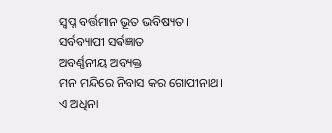ସ୍ବପ୍ନ ବର୍ତ୍ତମାନ ଭୂତ ଭବିଷ୍ୟତ।
ସର୍ବବ୍ୟାପୀ ସର୍ଵଜ୍ଞାତ
ଅବର୍ଣ୍ଣନୀୟ ଅବ୍ୟକ୍ତ
ମନ ମନ୍ଦିରେ ନିବାସ କର ଗୋପୀନାଥ।
ଏ ଅଧିନା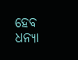ହେବ ଧନ୍ୟା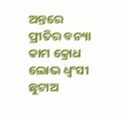ଅନ୍ତରେ ପ୍ରୀତିର ବନ୍ୟା
କାମ କ୍ରୋଧ ଲୋଭ ଧ୍ଵଂସୀ
ଛୁଟାଅ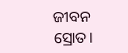ଜୀବନ ସ୍ରୋତ।